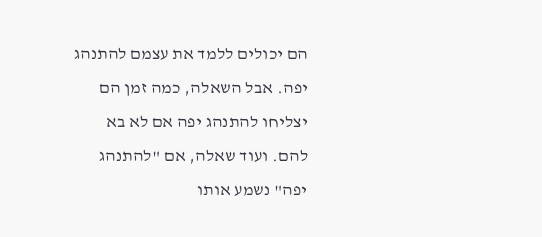הם יכולים ללמד את עצמם להתנהג יפה. אבל השאלה, כמה זמן הם יצליחו להתנהג יפה אם לא בא להם. ועוד שאלה, אם "להתנהג יפה" נשמע אותו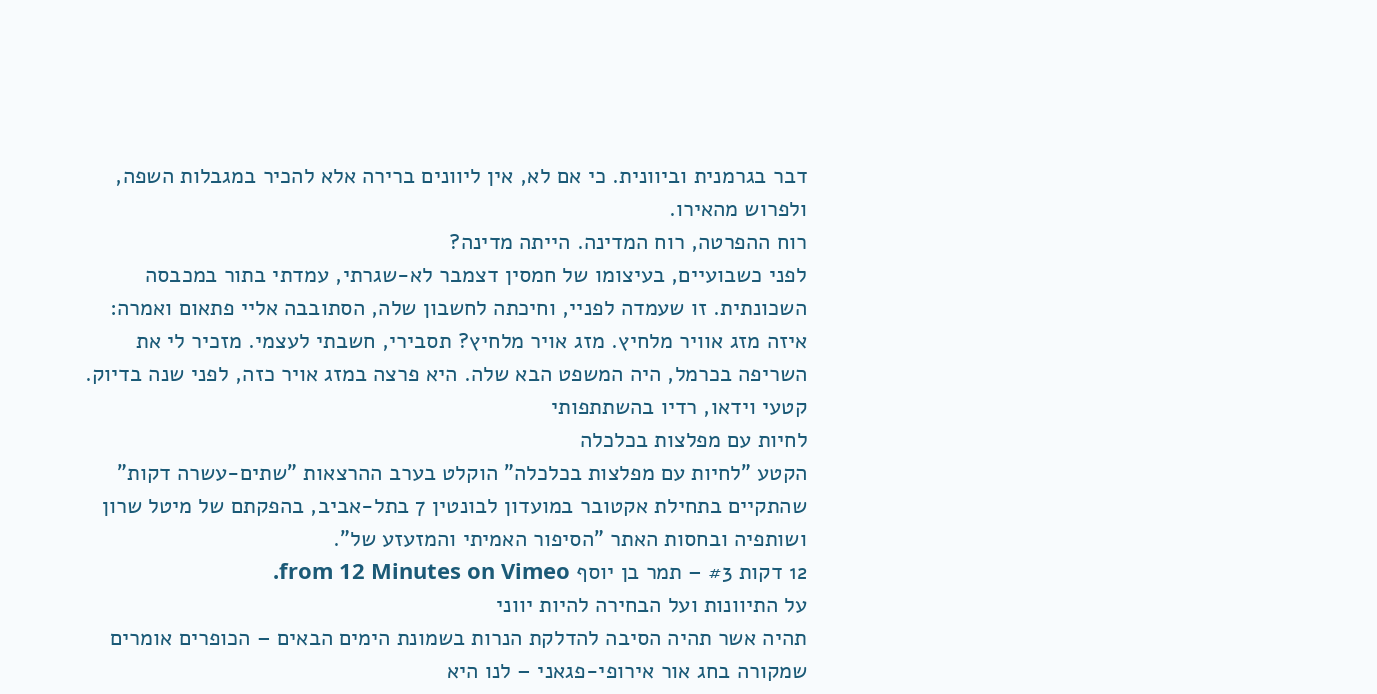דבר בגרמנית וביוונית. כי אם לא, אין ליוונים ברירה אלא להכיר במגבלות השפה, ולפרוש מהאירו.
רוח ההפרטה, רוח המדינה. הייתה מדינה?
לפני כשבועיים, בעיצומו של חמסין דצמבר לא-שגרתי, עמדתי בתור במכבסה השכונתית. זו שעמדה לפניי, וחיכתה לחשבון שלה, הסתובבה אליי פתאום ואמרה: איזה מזג אוויר מלחיץ. מזג אויר מלחיץ? תסבירי, חשבתי לעצמי. מזכיר לי את השריפה בכרמל, היה המשפט הבא שלה. היא פרצה במזג אויר כזה, לפני שנה בדיוק.
קטעי וידאו, רדיו בהשתתפותי
לחיות עם מפלצות בכלכלה
הקטע "לחיות עם מפלצות בכלכלה" הוקלט בערב ההרצאות "שתים-עשרה דקות" שהתקיים בתחילת אקטובר במועדון לבונטין 7 בתל-אביב, בהפקתם של מיטל שרון ושותפיה ובחסות האתר "הסיפור האמיתי והמזעזע של".
12 דקות #3 – תמר בן יוסף from 12 Minutes on Vimeo.
על התיוונות ועל הבחירה להיות יווני
תהיה אשר תהיה הסיבה להדלקת הנרות בשמונת הימים הבאים – הכופרים אומרים שמקורה בחג אור אירופי-פגאני – לנו היא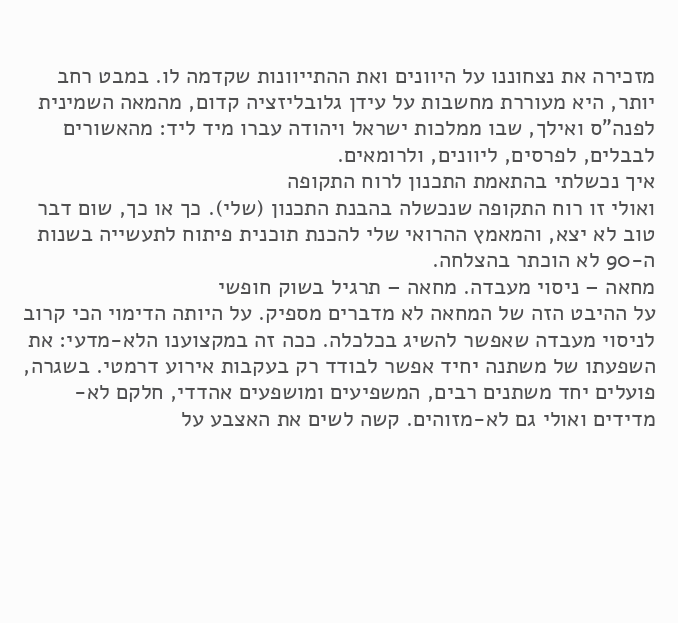מזכירה את נצחוננו על היוונים ואת ההתייוונות שקדמה לו. במבט רחב יותר, היא מעוררת מחשבות על עידן גלובליזציה קדום, מהמאה השמינית לפנה"ס ואילך, שבו ממלכות ישראל ויהודה עברו מיד ליד: מהאשורים לבבלים, לפרסים, ליוונים, ולרומאים.
איך נכשלתי בהתאמת התכנון לרוח התקופה
ואולי זו רוח התקופה שנכשלה בהבנת התכנון (שלי). כך או כך, שום דבר טוב לא יצא, והמאמץ ההרואי שלי להכנת תוכנית פיתוח לתעשייה בשנות ה-90 לא הוכתר בהצלחה.
מחאה – ניסוי מעבדה. מחאה – תרגיל בשוק חופשי
על ההיבט הזה של המחאה לא מדברים מספיק. על היותה הדימוי הכי קרוב לניסוי מעבדה שאפשר להשיג בכלכלה. ככה זה במקצוענו הלא-מדעי: את השפעתו של משתנה יחיד אפשר לבודד רק בעקבות אירוע דרמטי. בשגרה, פועלים יחד משתנים רבים, המשפיעים ומושפעים אהדדי, חלקם לא-מדידים ואולי גם לא-מזוהים. קשה לשים את האצבע על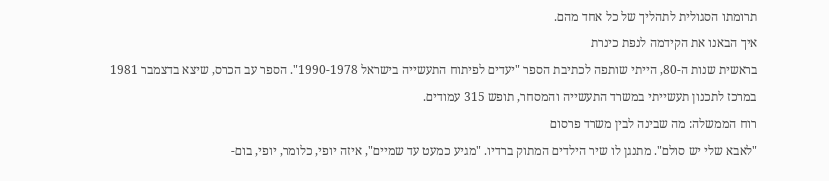תרומתו הסגולית לתהליך של כל אחד מהם.
איך הבאנו את הקידמה לנפת כינרת
בראשית שנות ה-80, הייתי שותפה לכתיבת הספר "יעדים לפיתוח התעשייה בישראל 1990-1978". הספר עב הכרס, שיצא בדצמבר 1981 במרכז לתכנון תעשייתי במשרד התעשייה והמסחר, תופש 315 עמודים.
רוח הממשלה: מה שבינה לבין משרד פרסום
"לאבא שלי יש סולם". מתנגן לו שיר הילדים המתוק ברדיו. "מגיע כמעט עד שמיים", איזה יופי, כלומר, יופי, בום-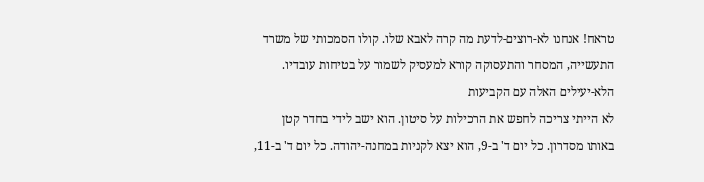טראח! אנחנו לא-רוצים-לדעת מה קרה לאבא שלו. קולו הסמכותי של משרד התעשייה, המסחר והתעסוקה קורא למעסיק לשמור על בטיחות עובדיו.
הלא-יעילים האלה עם הקביעות
לא הייתי צריכה לחפש את הרכילות על סיטון. הוא ישב לידי בחדר קטן באותו מסדרון. כל יום ד' ב-9, הוא יצא לקניות במחנה-יהודה. כל יום ד' ב-11,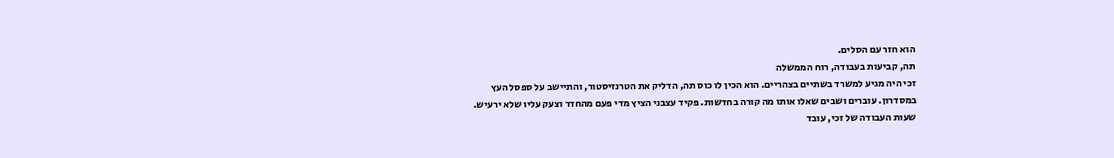הוא חזר עם הסלים.
תה, קביעות בעבודה, רוח הממשלה
זכי היה מגיע למשרד בשתיים בצהריים. הוא הכין לו כוס תה, הדליק את הטרנזיסטור, והתיישב על ספסל העץ במסדרון. עוברים ושבים שאלו אותו מה קורה בחדשות. פקיד עצבני הציץ מדי פעם מהחדר וצעק עליו שלא ירעיש. שעות העבודה של זכי, עובד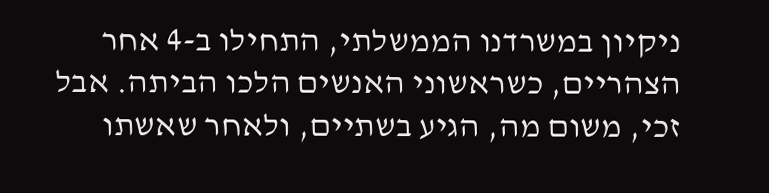ניקיון במשרדנו הממשלתי, התחילו ב-4 אחר הצהריים, כשראשוני האנשים הלכו הביתה. אבל זכי, משום מה, הגיע בשתיים, ולאחר שאשתו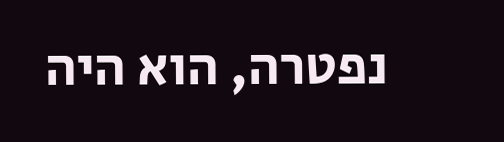נפטרה, הוא היה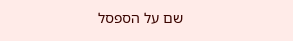שם על הספסל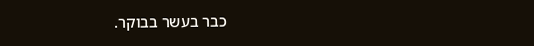כבר בעשר בבוקר.